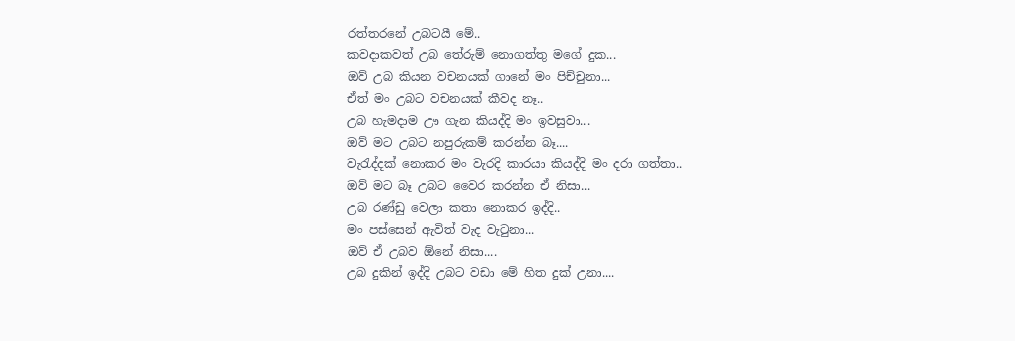රත්තරනේ උබටයී මේ..
කවදාකවත් උබ තේරුම් නොගත්තු මගේ දුක...
ඔව් උබ කියන වචනයක් ගානේ මං පිච්චුනා...
ඒත් මං උබට වචනයක් කීවද නෑ..
උබ හැමදාම ඌ ගැන කියද්දි මං ඉවසුවා...
ඔව් මට උබට නපුරුකම් කරන්න බෑ....
වැරැද්දක් නොකර මං වැරදි කාරයා කියද්දි මං දරා ගත්තා..
ඔව් මට බෑ උබට වෛර කරන්න ඒ නිසා...
උබ රණ්ඩු වෙලා කතා නොකර ඉද්දි..
මං පස්සෙන් ඇවිත් වැද වැටුනා...
ඔව් ඒ උබව ඕනේ නිසා....
උබ දුකින් ඉද්දි උබට වඩා මේ හිත දුක් උනා....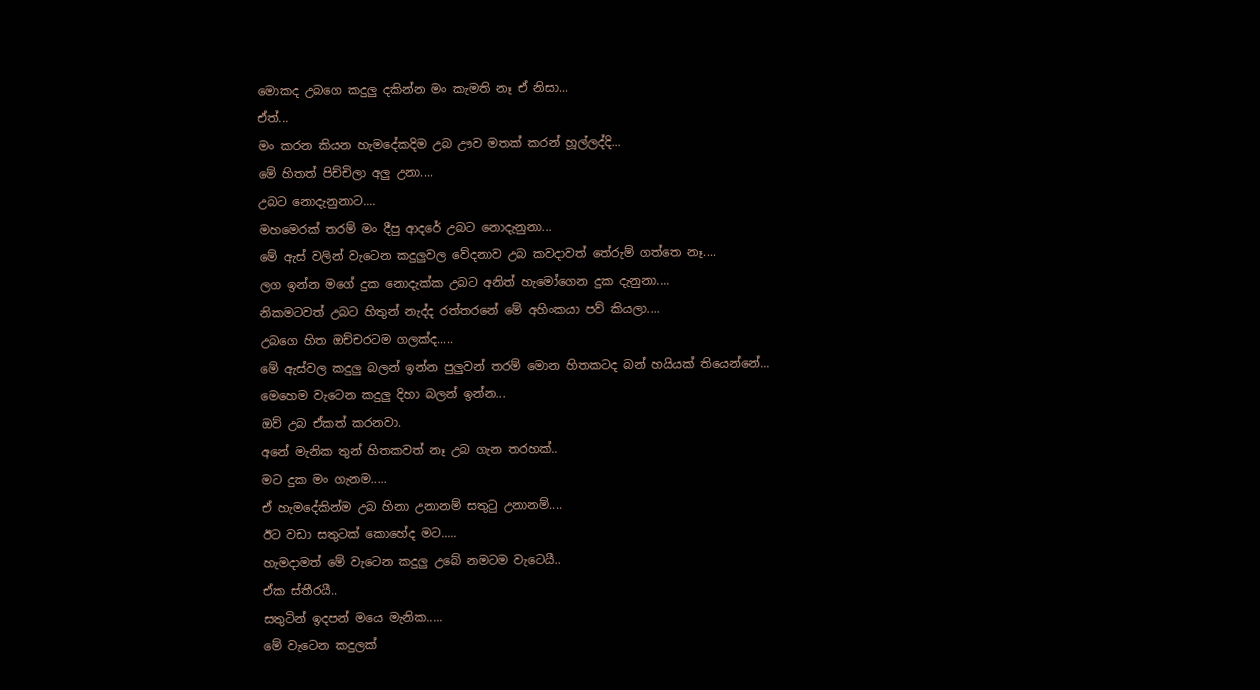මොකද උබගෙ කදුලු දකින්න මං කැමති නෑ ඒ නිසා...
ඒත්...
මං කරන කියන හැමදේකදිම උබ ඌව මතක් කරන් හූල්ලද්දි...
මේ හිතත් පිච්චිලා අලු උනා....
උබට නොදැනුනාට....
මහමෙරක් තරම් මං දීපු ආදරේ උබට නොදැනුනා...
මේ ඇස් වලින් වැටෙන කදුලුවල වේදනාව උබ කවදාවත් තේරුම් ගත්තෙ නෑ....
ලග ඉන්න මගේ දුක නොදැක්ක උබට අනිත් හැමෝගෙන දුක දැනුනා....
නිකමටවත් උබට හිතුන් නැද්ද රත්තරනේ මේ අහිංකයා පව් කියලා....
උබගෙ හිත ඔච්චරටම ගලක්ද.....
මේ ඇස්වල කදුලු බලන් ඉන්න පුලුවන් තරම් මොන හිතකටද බන් හයියක් තියෙන්නේ...
මෙහෙම වැටෙන කදුලු දිහා බලන් ඉන්න...
ඔව් උබ ඒකත් කරනවා.
අනේ මැනික තුන් හිතකවත් නෑ උබ ගැන තරහක්..
මට දුක මං ගැනම.....
ඒ හැමදේකින්ම උබ හිනා උනානම් සතුටු උනානම්....
ඊට වඩා සතුටක් කොහේද මට.....
හැමදාමත් මේ වැටෙන කදුලු උබේ නමටම වැටෙයී..
ඒක ස්තීරයී..
සතුටින් ඉදපන් මයෙ මැනික.....
මේ වැටෙන කදුලක්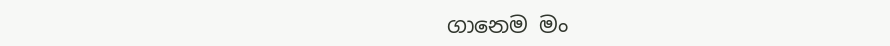ගානෙම මං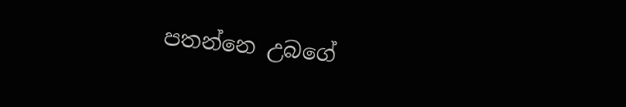පතන්නෙ උබගේ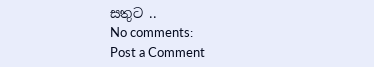සතුට ..
No comments:
Post a Comment